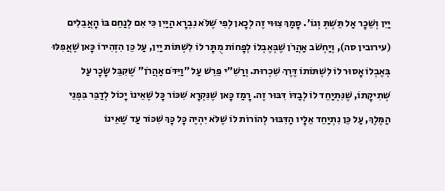יַיִן וְשֵׁכָר אַל תֵּשְׁתְּ וְגוֹ׳. סָמַךְ צִוּוּי זֶה לְכָאן לְפִי שֶׁלֹּא נִבְרָא הַיַּיִן כִּי אִם לְנַחֵם בּוֹ הָאֲבֵלִים (עירובין סה), וְיַחְשֹׁב אַהֲרֹן שֶׁבְּאֶבְלוֹ לְפָחוֹת מֻתָּר לוֹ לִשְׁתּוֹת יַיִן, עַל כֵּן הִזְהִירוֹ כָּאן שֶׁאֲפִלּוּ בְּאֶבְלוֹ אָסוּר לוֹ לִשְׁתּוֹתוֹ דֶּרֶךְ שִׁכְרוּת. וְרַשִׁ״י פֵּרֵשׁ עַל ״וַיִּדֹּם אַהֲרֹן״ שֶׁקִּבֵּל שָׂכָר עַל שְׁתִיקָתוֹ, שֶׁנִּתְיַחֵד לוֹ לְבַדּוֹ דִּבּוּר זֶה. רָמַז כָּאן שֶׁנִּקְרָא שִׁכּוֹר כָּל שֶׁאֵינוֹ יָכוֹל לְדַבֵּר בִּפְנֵי הַמֶּלֶךְ, עַל כֵּן נִתְיַחֵד אֵלָיו הַדִּבּוּר לְהוֹרוֹת לוֹ שֶׁלֹּא יִהְיֶה כָּל כָּךְ שִׁכּוֹר עַד שֶׁאֵינוֹ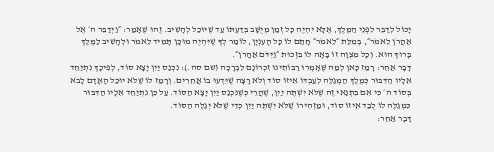יָכוֹל לְדַבֵּר לִפְנֵי הַמֶּלֶךְ, אֶלָּא יִהְיֶה כָּל זְמַן מְיֻשָּׁב בְּדַעְתּוֹ עַד שֶׁיּוּכַל לְהָשִׁיב. זֶהוּ שֶׁאָמַר: ״וַיְדַבֵּר ה׳ אֶל אַהֲרֹן לֵאמֹר״, בְּמִלַּת ״לֵאמֹר״ חָתַם לוֹ כָּל הָעִנְיָן, לוֹמַר לְךָ שֶׁיִּהְיֶה מוּכָן תָּמִיד לֵאמֹר וּלְהָשִׁיב לַמֶּלֶךְ בָּרוּךְ הוּא. וְכָל מִצְוָה זוֹ בָּאָה לוֹ בִּזְכוּת ״וַיִּדֹּם אַהֲרֹן״.
דָּבָר אַחֵר: רָמַז כָּאן לְמַה שֶּׁאָמְרוּ רַבּוֹתֵינוּ זִכְרוֹנָם לִבְרָכָה (שם סה.): נִכְנַס יַיִן יָצָא סוֹד, לְפִיכָךְ נִתְיַחֵד אֵלָיו הַדִּבּוּר כְּמֶלֶךְ הַמְגַלֶּה לְעַבְדּוֹ אֵיזוֹ סוֹד וְלֹא רָצָה שֶׁיֵּדְעוּ בוֹ אֲחֵרִים. וְרָמַז לוֹ שֶׁלֹּא יוּכַל הָאָדָם לָבֹא בְּסוֹד ה׳ כִּי אִם בִּתְנַאי זֶה שֶׁלֹּא יִשְׁתֶּה יַיִן, שֶׁהֲרֵי כְּשֶׁנִּכְנַס יַיִן יָצָא הַסּוֹד. עַל כֵּן נִתְיַחֵד אֵלָיו הַדִּבּוּר כִּמְגַלֶּה לוֹ לְבַד אֵיזוֹ סוֹד, וּמַזְהִירוֹ שֶׁלֹּא יִשְׁתֶּה יַיִן כְּדֵי שֶׁלֹּא יְגַלֶּה הַסּוֹד.
דָּבָר אַחֵר: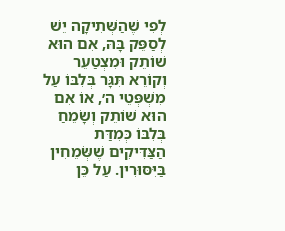לְפִי שֶׁהַשְּׁתִיקָה יֵשׁ לְסַפֵּק בָּהּ, אִם הוּא שׁוֹתֵק וּמִצְטַעֵר וְקוֹרֵא תִּגָּר בְּלִבּוֹ עַל מִשְׁפְּטֵי ה׳, אוֹ אִם הוּא שׁוֹתֵק וְשָׂמֵחַ בְּלִבּוֹ כְּמִדַּת הַצַּדִּיקִים שֶׁשְּׂמֵחִין בַּיִּסּוּרִין. עַל כֵּן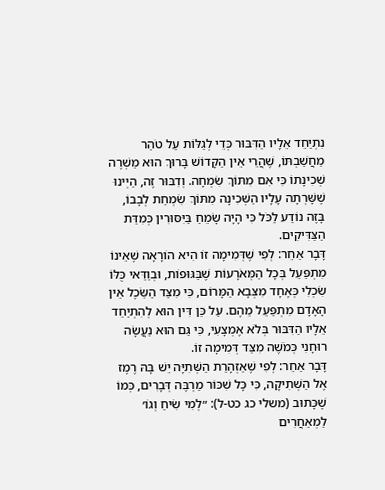נִתְיַחֵד אֵלָיו הַדִּבּוּר כְּדֵי לְגַלּוֹת עַל טֹהַר מַחֲשַׁבְתּוֹ, שֶׁהֲרֵי אֵין הַקָּדוֹשׁ בָּרוּךְ הוּא מַשְׁרֶה שְׁכִינָתוֹ כִּי אִם מִתּוֹךְ שִׂמְחָה. וְדִבּוּר זֶה, הַיְינוּ שֶׁשָּׁרְתָה עָלָיו הַשְּׁכִינָה מִתּוֹךְ שִׂמְחַת לְבָבוֹ, בָּזֶה נוֹדַע לַכֹּל כִּי הָיָה שָׂמֵחַ בַּיִּסּוּרִין כְּמִדַּת הַצַּדִּיקִים.
דָּבָר אַחֵר: לְפִי שֶׁדְּמִימָה זוֹ הִיא הוֹרָאָה שֶׁאֵינוֹ מִתְפַּעֵל בְּכָל הַמְּאֹרָעוֹת שֶׁבַּגּוּפוֹת, וּבְוַדַּאי כֻּלּוֹ שִׂכְלִי כְּאֶחָד מִצְּבָא הַמָּרוֹם, כִּי מִצַּד הַשֵּׂכֶל אֵין הָאָדָם מִתְפַּעֵל מֵהֶם. עַל כֵּן דִּין הוּא לְהִתְיַחֵד אֵלָיו הַדִּבּוּר בְּלֹא אֶמְצָעִי, כִּי גַּם הוּא נַעֲשָׂה רוּחָנִי כְּמֹשֶׁה מִצַּד דְּמִימָה זוֹ.
דָּבָר אַחֵר: לְפִי שֶׁאַזְהָרַת הַשְּׁתִיָּה יֵשׁ בָּהּ רֶמֶז אֶל הַשְּׁתִיקָה, כִּי כָּל שִׁכּוֹר מַרְבֶּה דְּבָרִים, כְּמוֹ שֶׁכָּתוּב (משלי כג כט-ל): ״לְמִי שִׂיחַ וְגוֹ׳ לַמְאַחֲרִים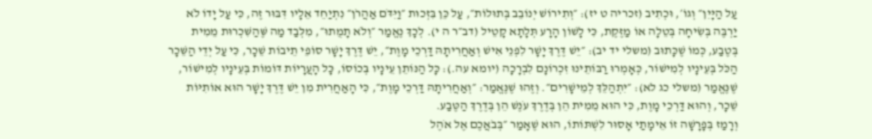עַל הַיָּיִן״ וְגוֹ׳, וּכְתִיב (זכריה ט יז): ״וְתִירוֹשׁ יְנוֹבֵב בְּתוּלוֹת״, עַל כֵּן בִּזְכוּת ״וַיִּדֹּם אַהֲרֹן״ נִתְיַחֵד אֵלָיו דִּבּוּר זֶה, כִּי עַל יָדוֹ לֹא יַרְבֶּה בְּשִׂיחָה בְּטֵלָה אוֹ מַזֶּקֶת, כִּי לָשׁוֹן הָרָע תְּלָתָא קָטֵיל (דב״ר ה י). לְכָךְ נֶאֱמַר ״וְלֹא תָמֻתוּ״, מִלְּבַד מַה שֶּׁהַשִּׁכְרוּת מֵמִית בְּטֶבַע, כְּמוֹ שֶׁכָּתוּב (משלי יד יב): ״יֵשׁ דֶּרֶךְ יָשָׁר לִפְנֵי אִישׁ וְאַחֲרִיתָהּ דַּרְכֵי מָוֶת״, יֵשׁ דֶּרֶךְ יָשָׁר סוֹפֵי תֵיבוֹת שֵׁכָר, כִּי עַל יְדֵי הַשֵּׁכָר הַכֹּל בְּעֵינָיו לְמִישׁוֹר, כְּאָמְרוּ רַבּוֹתֵינוּ זִכְרוֹנָם לִבְרָכָה (יומא עה.): כָּל הַנּוֹתֵן עֵינָיו בְּכוֹסוֹ, כָּל הָעֲרָיוֹת דּוֹמוֹת בְּעֵינָיו לְמִישׁוֹר, שֶׁנֶּאֱמַר (משלי כג לא): ״יִתְהַלֵּךְ לְמֵישָׁרִים״. וְזֶהוּ שֶׁנֶּאֱמַר: ״וְאַחֲרִיתָהּ דַּרְכֵי מָוֶת״, כִּי הָאַחֲרִית מִן יֵשׁ דֶּרֶךְ יָשָׁר הוּא אוֹתִיּוֹת שֵׁכָר, וְהוּא דַּרְכֵי מָוֶת, כִּי הוּא מֵמִית הֵן בְּדֶרֶךְ עֹנֶשׁ הֵן בְּדֶרֶךְ הַטֶּבַע.
וְרָמַז בְּפָרָשָׁה זוֹ אֵימָתַי אָסוּר לִשְׁתּוֹתוֹ, הוּא שֶׁאָמַר ״בְּבֹאֲכֶם אֶל אֹהֶל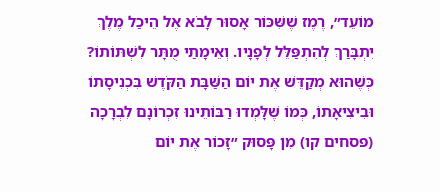מוֹעֵד״, רֶמֶז שֶׁשִּׁכּוֹר אָסוּר לָבֹא אֶל הֵיכַל מֶלֶךְ יִתְבָּרַךְ לְהִתְפַּלֵּל לְפָנָיו. וְאֵימָתַי מֻתָּר לִשְׁתּוֹתוֹ? כְּשֶׁהוּא מְקַדֵּשׁ אֶת יוֹם הַשַּׁבָּת הַקֹּדֶשׁ בִּכְנִיסָתוֹ וּבִיצִיאָתוֹ, כְּמוֹ שֶׁלָּמְדוּ רַבּוֹתֵינוּ זִכְרוֹנָם לִבְרָכָה (פסחים קו) מִן פָּסוּק ״זָכוֹר אֶת יוֹם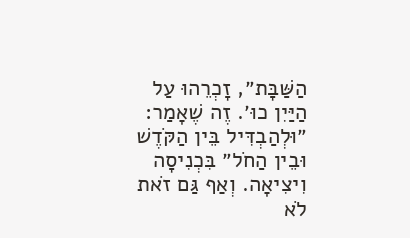הַשַּׁבָּת״, זָכְרֵהוּ עַל הַיַּיִן כוּ׳. זֶה שֶׁאָמַר: ״וּלְהַבְדִּיל בֵּין הַקֹּדֶשׁ וּבֵין הַחֹל״ בִּכְנִיסָה וִיצִיאָה. וְאַף גַּם זֹאת לֹא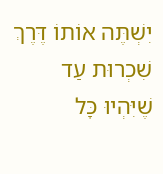יִשְׁתֶּה אוֹתוֹ דֶּרֶךְ שִׁכְרוּת עַד שֶׁיִּהְיוּ כָּל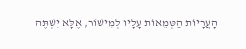הָעֲרָיוֹת הַטְּמֵאוֹת עָלָיו לְמִישׁוֹר, אֶלָּא יִשְׁתֶּה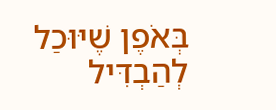בְּאֹפֶן שֶׁיּוּכַל לְהַבְדִּיל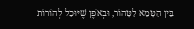בֵּין הַטָּמֵא לַטָּהוֹר, וּבְאֹפֶן שֶׁיּוּכַל לְהוֹרוֹת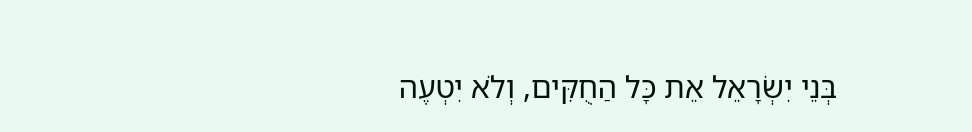בְּנֵי יִשְׂרָאֵל אֵת כָּל הַחֻקִּים, וְלֹא יִטְעֶה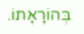בְּהוֹרָאָתוֹ.